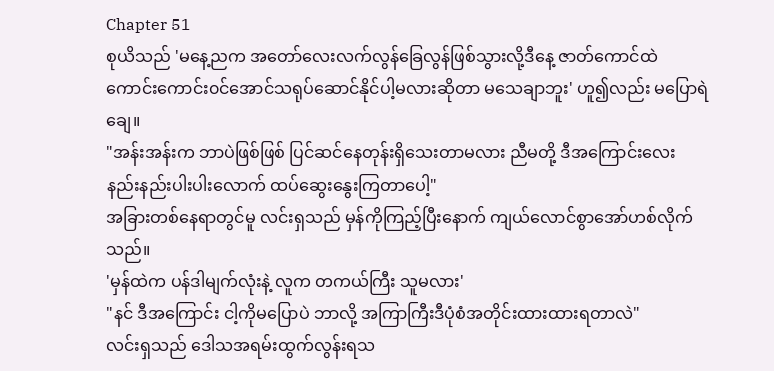Chapter 51
စုယိသည် 'မနေ့ညက အတော်လေးလက်လွန်ခြေလွန်ဖြစ်သွားလို့ဒီနေ့ ဇာတ်ကောင်ထဲကောင်းကောင်း၀င်အောင်သရုပ်ဆောင်နိုင်ပါ့မလားဆိုတာ မသေချာဘူး' ဟူ၍လည်း မပြောရဲချေ။
"အန်းအန်းက ဘာပဲဖြစ်ဖြစ် ပြင်ဆင်နေတုန်းရှိသေးတာမလား ညီမတို့ ဒီအကြောင်းလေး နည်းနည်းပါးပါးလောက် ထပ်ဆွေးနွေးကြတာပေါ့"
အခြားတစ်နေရာတွင်မူ လင်းရှသည် မှန်ကိုကြည့်ပြီးနောက် ကျယ်လောင်စွာအော်ဟစ်လိုက်သည်။
'မှန်ထဲက ပန်ဒါမျက်လုံးနဲ့ လူက တကယ်ကြီး သူမလား'
"နင် ဒီအကြောင်း ငါ့ကိုမပြောပဲ ဘာလို့ အကြာကြီးဒီပုံစံအတိုင်းထားထားရတာလဲ"
လင်းရှသည် ဒေါသအရမ်းထွက်လွန်းရသ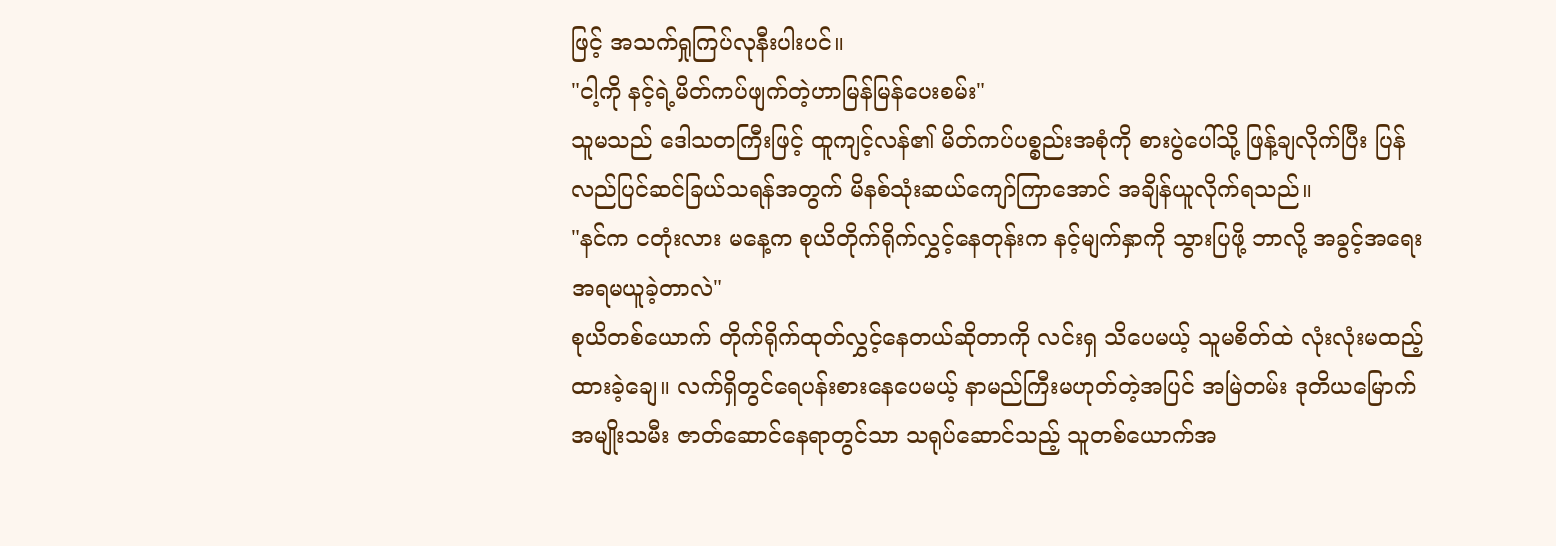ဖြင့် အသက်ရှုကြပ်လုနီးပါးပင်။
"ငါ့ကို နင့်ရဲ့မိတ်ကပ်ဖျက်တဲ့ဟာမြန်မြန်ပေးစမ်း"
သူမသည် ဒေါသတကြီးဖြင့် ထူကျင့်လန်၏ မိတ်ကပ်ပစ္စည်းအစုံကို စားပွဲပေါ်သို့ ဖြန့်ချလိုက်ပြီး ပြန်လည်ပြင်ဆင်ခြယ်သရန်အတွက် မိနစ်သုံးဆယ်ကျော်ကြာအောင် အချိန်ယူလိုက်ရသည်။
"နင်က ငတုံးလား မနေ့က စုယိတိုက်ရိုက်လွှင့်နေတုန်းက နင့်မျက်နှာကို သွားပြဖို့ ဘာလို့ အခွင့်အရေး အရမယူခဲ့တာလဲ"
စုယိတစ်ယောက် တိုက်ရိုက်ထုတ်လွှင့်နေတယ်ဆိုတာကို လင်းရှ သိပေမယ့် သူမစိတ်ထဲ လုံးလုံးမထည့်ထားခဲ့ချေ။ လက်ရှိတွင်ရေပန်းစားနေပေမယ့် နာမည်ကြီးမဟုတ်တဲ့အပြင် အမြဲတမ်း ဒုတိယမြောက် အမျိုးသမီး ဇာတ်ဆောင်နေရာတွင်သာ သရုပ်ဆောင်သည့် သူတစ်ယောက်အ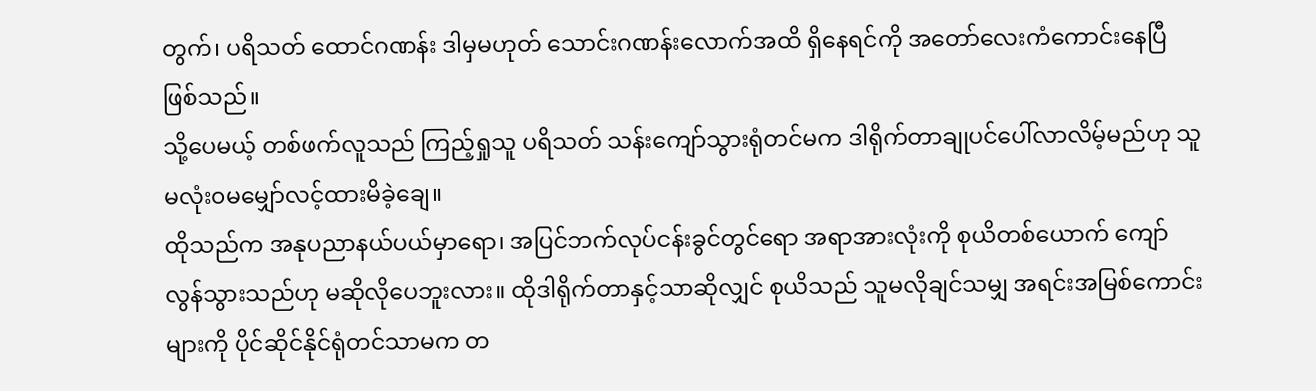တွက်၊ ပရိသတ် ထောင်ဂဏန်း ဒါမှမဟုတ် သောင်းဂဏန်းလောက်အထိ ရှိနေရင်ကို အတော်လေးကံကောင်းနေပြီဖြစ်သည်။
သို့ပေမယ့် တစ်ဖက်လူသည် ကြည့်ရှုသူ ပရိသတ် သန်းကျော်သွားရုံတင်မက ဒါရိုက်တာချုပင်ပေါ်လာလိမ့်မည်ဟု သူမလုံး၀မမျှော်လင့်ထားမိခဲ့ချေ။
ထိုသည်က အနုပညာနယ်ပယ်မှာရော၊ အပြင်ဘက်လုပ်ငန်းခွင်တွင်ရော အရာအားလုံးကို စုယိတစ်ယောက် ကျော်လွန်သွားသည်ဟု မဆိုလိုပေဘူးလား။ ထိုဒါရိုက်တာနှင့်သာဆိုလျှင် စုယိသည် သူမလိုချင်သမျှ အရင်းအမြစ်ကောင်းများကို ပိုင်ဆိုင်နိုင်ရုံတင်သာမက တ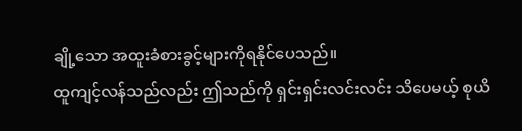ချို့သော အထူးခံစားခွင့်များကိုရနိုင်ပေသည်။
ထူကျင့်လန်သည်လည်း ဤသည်ကို ရှင်းရှင်းလင်းလင်း သိပေမယ့် စုယိ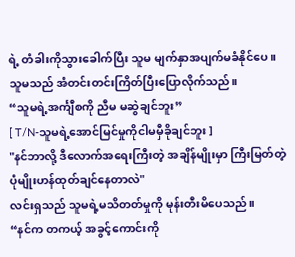ရဲ့ တံခါးကိုသွားခေါက်ပြီး သူမ မျက်နှာအပျက်မခံနိုင်ပေ။
သူမသည် အံတင်းတင်းကြိတ်ပြီးပြောလိုက်သည်။
“သူမရဲ့အင်္ကျီစကို ညီမ မဆွဲချင်ဘူး”
[ T/N-သူမရဲ့အောင်မြင်မှုကိုငါမမှီခိုချင်ဘူး ]
"နင်ဘာလို့ ဒီလောက်အရေးကြီးတဲ့ အချိန်မျိုးမှာ ကြီးမြတ်တဲ့ပုံမျိုးဟန်ထုတ်ချင်နေတာလဲ"
လင်းရှသည် သူမရဲ့မသိတတ်မှုကို မုန်းတီးမိပေသည်။
“နင်က တကယ့် အခွင့်ကောင်းကို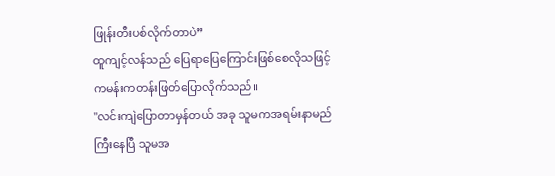ဖြုန်းတီးပစ်လိုက်တာပဲ”
ထူကျင့်လန်သည် ပြေရာပြေကြောင်းဖြစ်စေလိုသဖြင့် ကမန်းကတန်းဖြတ်ပြောလိုက်သည်။
"လင်းကျဲပြောတာမှန်တယ် အခု သူမကအရမ်းနာမည်ကြီးနေပြီ သူမအ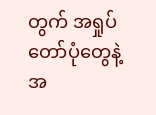တွက် အရှုပ်တော်ပုံတွေနဲ့ အ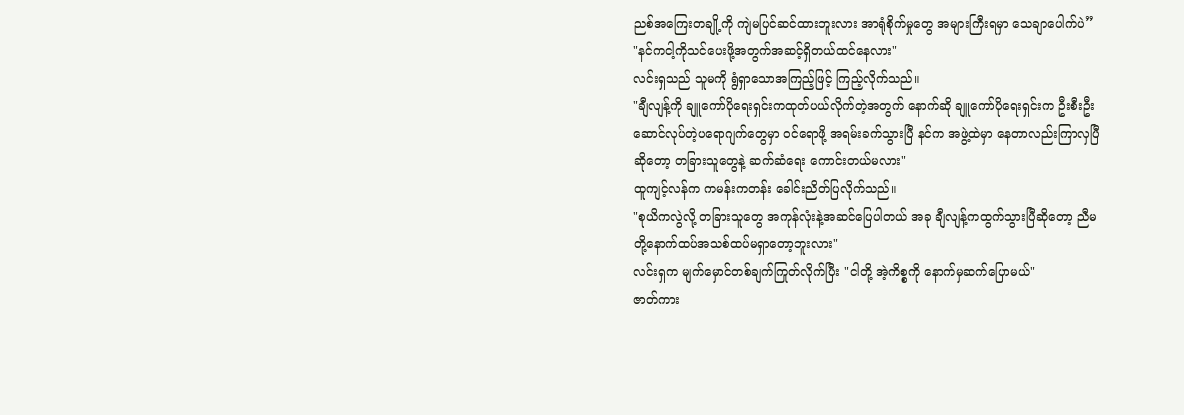ညစ်အကြေးတချို့ကို ကျဲမပြင်ဆင်ထားဘူးလား အာရုံစိုက်မှုတွေ အများကြီးရမှာ သေချာပေါက်ပဲ”
"နင်ကငါ့ကိုသင်ပေးဖို့အတွက်အဆင့်ရှိတယ်ထင်နေလား"
လင်းရှသည် သူမကို ရွံရှာသောအကြည့်ဖြင့် ကြည့်လိုက်သည်။
"ချီလျန့်ကို ချူကော်ပိုရေးရှင်းကထုတ်ပယ်လိုက်တဲ့အတွက် နောက်ဆို ချူကော်ပိုရေးရှင်းက ဦးစီးဦးဆောင်လုပ်တဲ့ပရောဂျက်တွေမှာ ဝင်ရောဖို့ အရမ်းခက်သွားပြီ နင်က အဖွဲ့ထဲမှာ နေတာလည်းကြာလှပြီဆိုတော့ တခြားသူတွေနဲ့ ဆက်ဆံရေး ကောင်းတယ်မလား"
ထူကျင့်လန်က ကမန်းကတန်း ခေါင်းညိတ်ပြလိုက်သည်။
"စုယိကလွဲလို့ တခြားသူတွေ အကုန်လုံးနဲ့အဆင်ပြေပါတယ် အခု ချီလျန့်ကထွက်သွားပြီဆိုတော့ ညီမတို့နောက်ထပ်အသစ်ထပ်မရှာတော့ဘူးလား"
လင်းရှက မျက်မှောင်တစ်ချက်ကြုတ်လိုက်ပြီး "ငါတို့ အဲ့ကိစ္စကို နောက်မှဆက်ပြောမယ်"
ဇာတ်ကား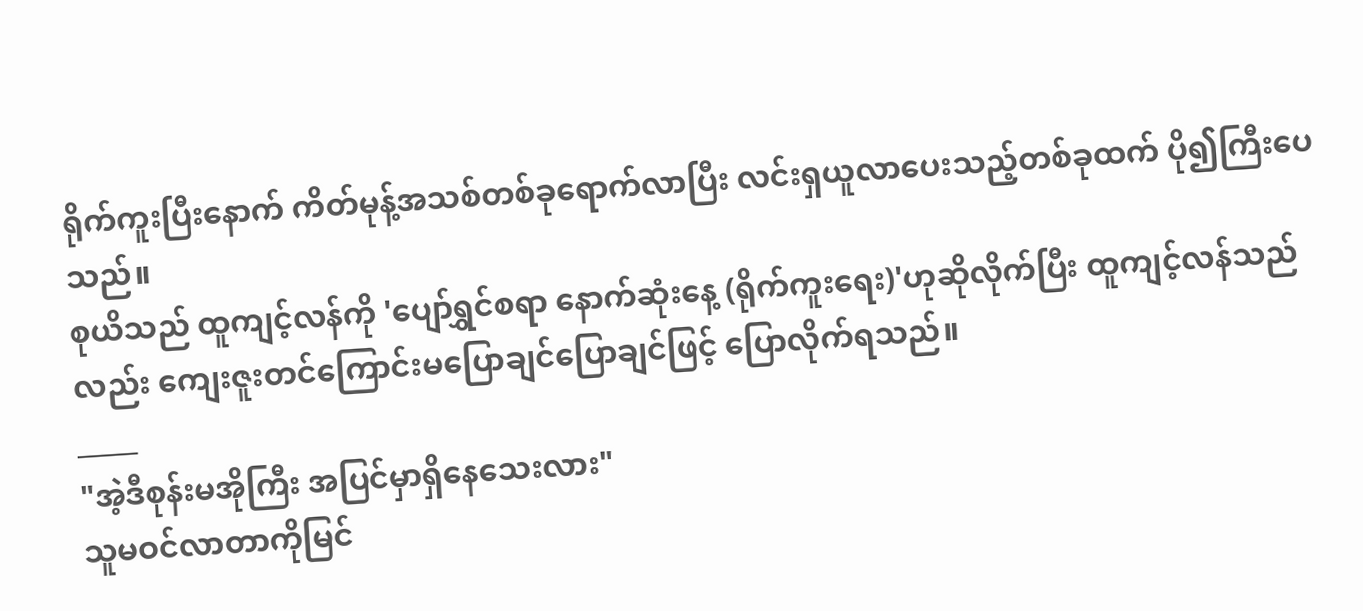ရိုက်ကူးပြီးနောက် ကိတ်မုန့်အသစ်တစ်ခုရောက်လာပြီး လင်းရှယူလာပေးသည့်တစ်ခုထက် ပို၍ကြီးပေသည်။
စုယိသည် ထူကျင့်လန်ကို 'ပျော်ရွှင်စရာ နောက်ဆုံးနေ့ (ရိုက်ကူးရေး)'ဟုဆိုလိုက်ပြီး ထူကျင့်လန်သည်လည်း ကျေးဇူးတင်ကြောင်းမပြောချင်ပြောချင်ဖြင့် ပြောလိုက်ရသည်။
_____
"အဲ့ဒီစုန်းမအိုကြီး အပြင်မှာရှိနေသေးလား"
သူမဝင်လာတာကိုမြင်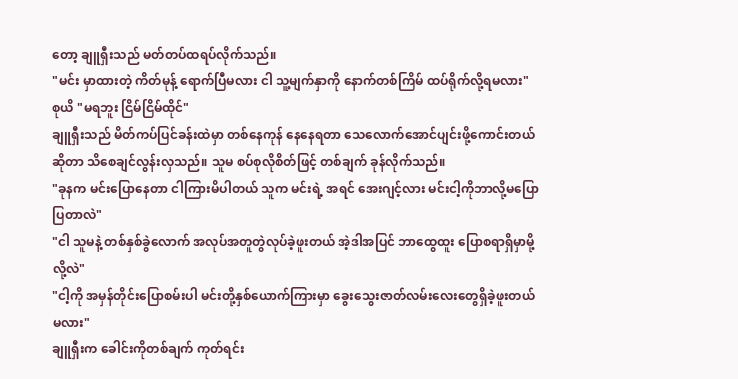တော့ ချူရှီးသည် မတ်တပ်ထရပ်လိုက်သည်။
"မင်း မှာထားတဲ့ ကိတ်မုန့် ရောက်ပြီမလား ငါ သူ့မျက်နှာကို နောက်တစ်ကြိမ် ထပ်ရိုက်လို့ရမလား"
စုယိ "မရဘူး ငြိမ်ငြိမ်ထိုင်"
ချူရှီးသည် မိတ်ကပ်ပြင်ခန်းထဲမှာ တစ်နေကုန် နေနေရတာ သေလောက်အောင်ပျင်းဖို့ကောင်းတယ်ဆိုတာ သိစေချင်လွန်းလှသည်။ သူမ စပ်စုလိုစိတ်ဖြင့် တစ်ချက် ခုန်လိုက်သည်။
"ခုနက မင်းပြောနေတာ ငါကြားမိပါတယ် သူက မင်းရဲ့ အရင် အေးဂျင့်လား မင်းငါ့ကိုဘာလို့မပြောပြတာလဲ"
"ငါ သူမနဲ့ တစ်နှစ်ခွဲလောက် အလုပ်အတူတွဲလုပ်ခဲ့ဖူးတယ် အဲ့ဒါအပြင် ဘာထွေထူး ပြောစရာရှိမှာမို့လို့လဲ"
"ငါ့ကို အမှန်တိုင်းပြောစမ်းပါ မင်းတို့နှစ်ယောက်ကြားမှာ ခွေးသွေးဇာတ်လမ်းလေးတွေရှိခဲ့ဖူးတယ်မလား"
ချူရှီးက ခေါင်းကိုတစ်ချက် ကုတ်ရင်း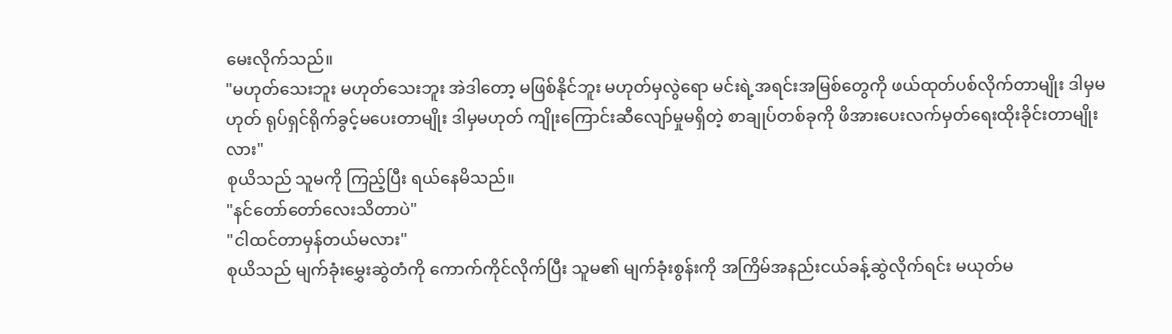မေးလိုက်သည်။
"မဟုတ်သေးဘူး မဟုတ်သေးဘူး အဲဒါတော့ မဖြစ်နိုင်ဘူး မဟုတ်မှလွဲရော မင်းရဲ့အရင်းအမြစ်တွေကို ဖယ်ထုတ်ပစ်လိုက်တာမျိုး ဒါမှမဟုတ် ရုပ်ရှင်ရိုက်ခွင့်မပေးတာမျိုး ဒါမှမဟုတ် ကျိုးကြောင်းဆီလျော်မှုမရှိတဲ့ စာချုပ်တစ်ခုကို ဖိအားပေးလက်မှတ်ရေးထိုးခိုင်းတာမျိုးလား"
စုယိသည် သူမကို ကြည့်ပြီး ရယ်နေမိသည်။
"နင်တော်တော်လေးသိတာပဲ"
"ငါထင်တာမှန်တယ်မလား"
စုယိသည် မျက်ခုံးမွှေးဆွဲတံကို ကောက်ကိုင်လိုက်ပြီး သူမ၏ မျက်ခုံးစွန်းကို အကြိမ်အနည်းငယ်ခန့်ဆွဲလိုက်ရင်း မယုတ်မ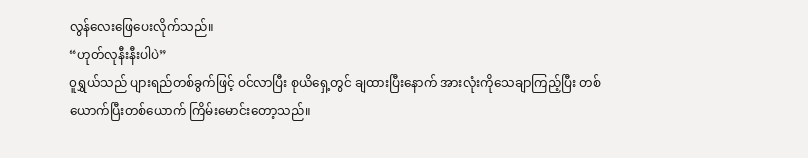လွန်လေးဖြေပေးလိုက်သည်။
“ဟုတ်လုနီးနီးပါပဲ”
၀ူရွှယ်သည် ပျားရည်တစ်ခွက်ဖြင့် ဝင်လာပြီး စုယိရှေ့တွင် ချထားပြီးနောက် အားလုံးကိုသေချာကြည့်ပြီး တစ်ယောက်ပြီးတစ်ယောက် ကြိမ်းမောင်းတော့သည်။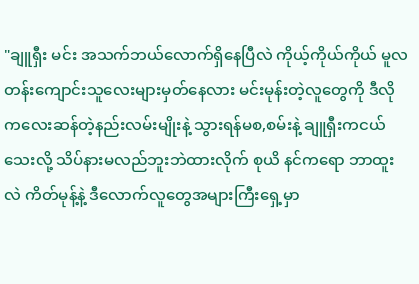"ချူရှီး မင်း အသက်ဘယ်လောက်ရှိနေပြီလဲ ကိုယ့်ကိုယ်ကိုယ် မူလတန်းကျောင်းသူလေးများမှတ်နေလား မင်းမုန်းတဲ့လူတွေကို ဒီလို ကလေးဆန်တဲ့နည်းလမ်းမျိုးနဲ့ သွားရန်မစ,စမ်းနဲ့ ချူရှီးကငယ်သေးလို့ သိပ်နားမလည်ဘူးဘဲထားလိုက် စုယိ နင်ကရော ဘာထူးလဲ ကိတ်မုန့်နဲ့ ဒီလောက်လူတွေအများကြီးရှေ့မှာ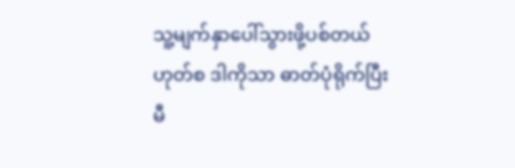သူ့မျက်နှာပေါ်သွားဖို့ပစ်တယ် ဟုတ်စ ဒါကိုသာ ဓာတ်ပုံရိုက်ပြီး မီ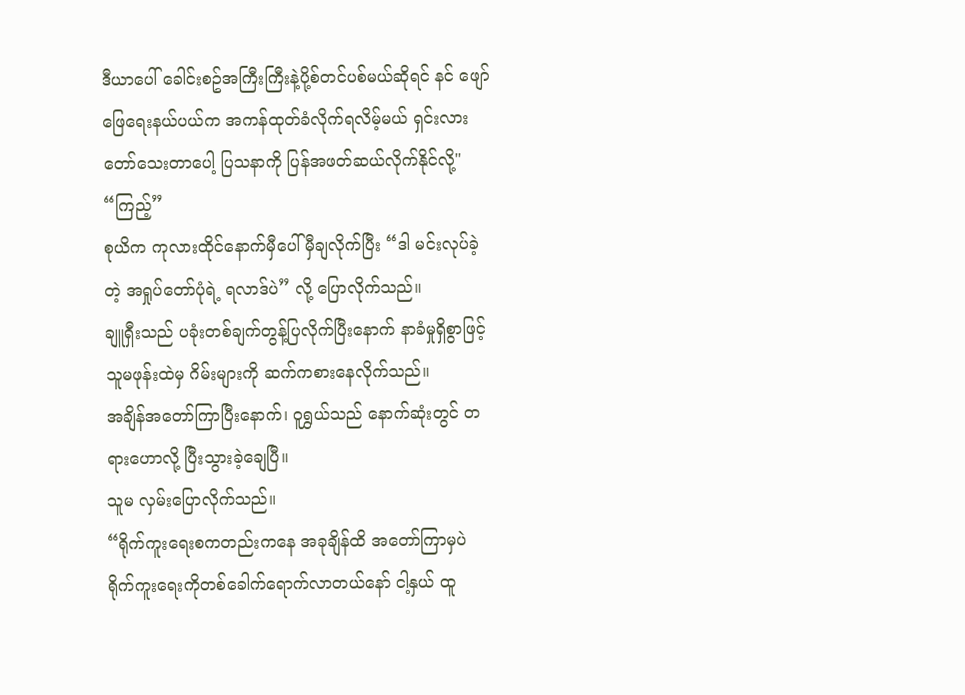ဒီယာပေါ် ခေါင်းစဥ်အကြီးကြီးနဲ့ပို့စ်တင်ပစ်မယ်ဆိုရင် နင် ဖျော်ဖြေရေးနယ်ပယ်က အကန်ထုတ်ခံလိုက်ရလိမ့်မယ် ရှင်းလား တော်သေးတာပေါ့ ပြသနာကို ပြန်အဖတ်ဆယ်လိုက်နိုင်လို့"
“ကြည့်”
စုယိက ကုလားထိုင်နောက်မှီပေါ် မှီချလိုက်ပြီး “ဒါ မင်းလုပ်ခဲ့တဲ့ အရှုပ်တော်ပုံရဲ့ ရလာဒ်ပဲ” လို့ ပြောလိုက်သည်။
ချူရှီးသည် ပခုံးတစ်ချက်တွန့်ပြလိုက်ပြီးနောက် နာခံမှုရှိစွာဖြင့် သူမဖုန်းထဲမှ ဂိမ်းများကို ဆက်ကစားနေလိုက်သည်။
အချိန်အတော်ကြာပြီးနောက်၊ ၀ူရွှယ်သည် နောက်ဆုံးတွင် တရားဟောလို့ ပြီးသွားခဲ့ချေပြီ။
သူမ လှမ်းပြောလိုက်သည်။
“ရိုက်ကူးရေးစကတည်းကနေ အခုချိန်ထိ အတော်ကြာမှပဲ ရိုက်ကူးရေးကိုတစ်ခေါက်ရောက်လာတယ်နော် ငါ့နှယ် ထူ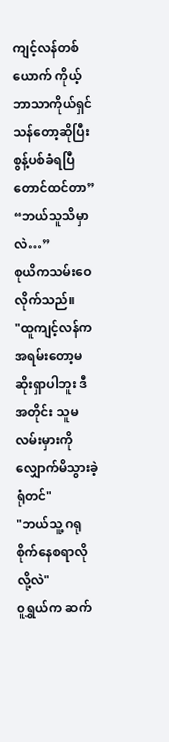ကျင့်လန်တစ်ယောက် ကိုယ့်ဘာသာကိုယ်ရှင်သန်တော့ဆိုပြီး စွန့်ပစ်ခံရပြီတောင်ထင်တာ”
“ဘယ်သူသိမှာလဲ…”
စုယိကသမ်းဝေလိုက်သည်။
"ထူကျင့်လန်က အရမ်းတော့မဆိုးရှာပါဘူး ဒီအတိုင်း သူမ လမ်းမှားကို လျှောက်မိသွားခဲ့ရုံတင်"
"ဘယ်သူ့ ဂရုစိုက်နေစရာလိုလို့လဲ"
၀ူရွှယ်က ဆက်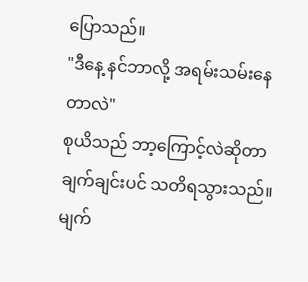ပြောသည်။
"ဒီနေ့ နင်ဘာလို့ အရမ်းသမ်းနေတာလဲ"
စုယိသည် ဘာ့ကြောင့်လဲဆိုတာ ချက်ချင်းပင် သတိရသွားသည်။ မျက်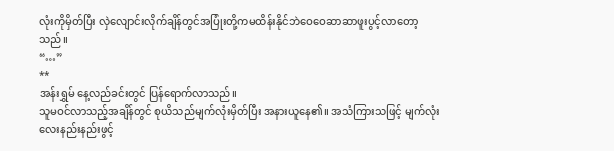လုံးကိုမှိတ်ပြီး လှဲလျောင်းလိုက်ချိန်တွင်အပြုံးတို့ကမထိန်းနိုင်ဘဲဝေဝေဆာဆာဖူးပွင့်လာတော့သည်။
“…”
**
အန်းရွှမ် နေ့လည်ခင်းတွင် ပြန်ရောက်လာသည်။
သူမဝင်လာသည့်အချိန်တွင် စုယိသည်မျက်လုံးမှိတ်ပြီး အနားယူနေ၏။ အသံကြားသဖြင့် မျက်လုံးလေးနည်းနည်းဖွင့်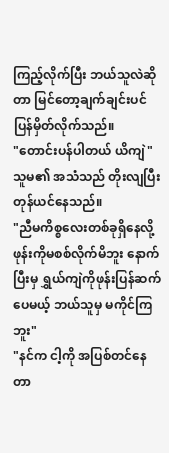ကြည့်လိုက်ပြီး ဘယ်သူလဲဆိုတာ မြင်တော့ချက်ချင်းပင်ပြန်မှိတ်လိုက်သည်။
"တောင်းပန်ပါတယ် ယိကျဲ"
သူမ၏ အသံသည် တိုးလျပြီး တုန်ယင်နေသည်။
"ညီမကိစ္စလေးတစ်ခုရှိနေလို့ ဖုန်းကိုမစစ်လိုက်မိဘူး နောက်ပြီးမှ ရွှယ်ကျဲကိုဖုန်းပြန်ဆက်ပေမယ့် ဘယ်သူမှ မကိုင်ကြဘူး"
"နင်က ငါ့ကို အပြစ်တင်နေတာ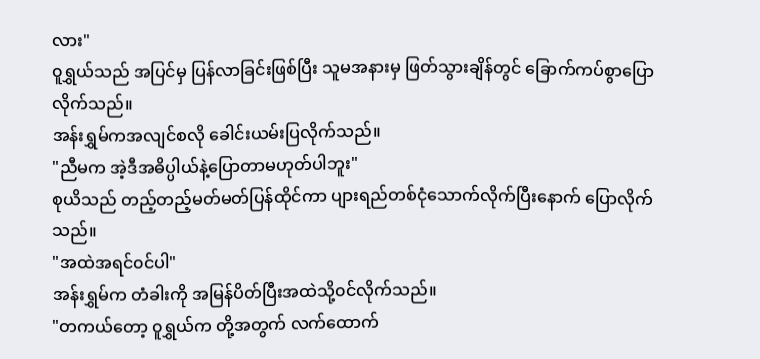လား"
၀ူရွှယ်သည် အပြင်မှ ပြန်လာခြင်းဖြစ်ပြီး သူမအနားမှ ဖြတ်သွားချိန်တွင် ခြောက်ကပ်စွာပြောလိုက်သည်။
အန်းရွှမ်ကအလျင်စလို ခေါင်းယမ်းပြလိုက်သည်။
"ညီမက အဲ့ဒီအဓိပ္ပါယ်နဲ့ပြောတာမဟုတ်ပါဘူး"
စုယိသည် တည့်တည့်မတ်မတ်ပြန်ထိုင်ကာ ပျားရည်တစ်ငုံသောက်လိုက်ပြီးနောက် ပြောလိုက်သည်။
"အထဲအရင်၀င်ပါ"
အန်းရွှမ်က တံခါးကို အမြန်ပိတ်ပြီးအထဲသို့၀င်လိုက်သည်။
"တကယ်တော့ ၀ူရွှယ်က တို့အတွက် လက်ထောက်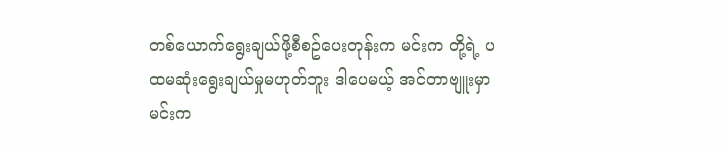တစ်ယောက်ရွေးချယ်ဖို့စီစဥ်ပေးတုန်းက မင်းက တို့ရဲ့ ပထမဆုံးရွေးချယ်မှုမဟုတ်ဘူး ဒါပေမယ့် အင်တာဗျူးမှာ မင်းက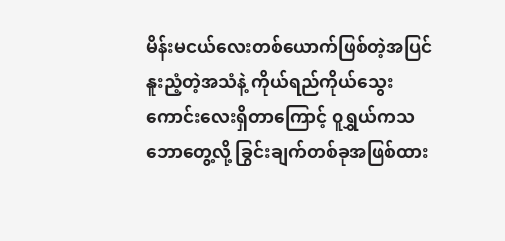မိန်းမငယ်လေးတစ်ယောက်ဖြစ်တဲ့အပြင် နူးညံ့တဲ့အသံနဲ့ ကိုယ်ရည်ကိုယ်သွေးကောင်းလေးရှိတာကြောင့် ၀ူရွှယ်ကသဘောတွေ့လို့ ခြွင်းချက်တစ်ခုအဖြစ်ထား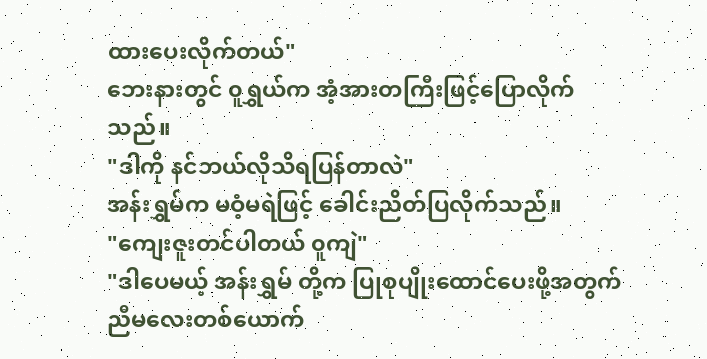ထားပေးလိုက်တယ်"
ဘေးနားတွင် ၀ူရွှယ်က အံ့အားတကြီးဖြင့်ပြောလိုက်သည်။
"ဒါကို နင်ဘယ်လိုသိရပြန်တာလဲ"
အန်းရွှမ်က မဝံ့မရဲဖြင့် ခေါင်းညိတ်ပြလိုက်သည်။
"ကျေးဇူးတင်ပါတယ် ၀ူကျဲ"
"ဒါပေမယ့် အန်းရွှမ် တို့က ပြုစုပျိုးထောင်ပေးဖို့အတွက် ညီမလေးတစ်ယောက်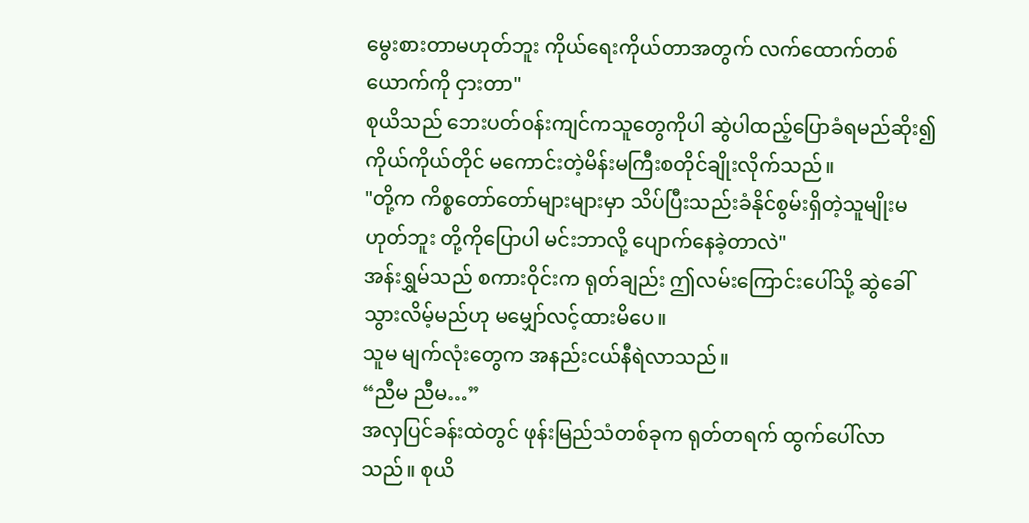မွေးစားတာမဟုတ်ဘူး ကိုယ်ရေးကိုယ်တာအတွက် လက်ထောက်တစ်ယောက်ကို ငှားတာ"
စုယိသည် ဘေးပတ်၀န်းကျင်ကသူတွေကိုပါ ဆွဲပါထည့်ပြောခံရမည်ဆိုး၍ ကိုယ်ကိုယ်တိုင် မကောင်းတဲ့မိန်းမကြီးစတိုင်ချိုးလိုက်သည်။
"တို့က ကိစ္စတော်တော်များများမှာ သိပ်ပြီးသည်းခံနိုင်စွမ်းရှိတဲ့သူမျိုးမဟုတ်ဘူး တို့ကိုပြောပါ မင်းဘာလို့ ပျောက်နေခဲ့တာလဲ"
အန်းရွှမ်သည် စကားဝိုင်းက ရုတ်ချည်း ဤလမ်းကြောင်းပေါ်သို့ ဆွဲခေါ်သွားလိမ့်မည်ဟု မမျှော်လင့်ထားမိပေ။
သူမ မျက်လုံးတွေက အနည်းငယ်နီရဲလာသည်။
“ညီမ ညီမ…”
အလှပြင်ခန်းထဲတွင် ဖုန်းမြည်သံတစ်ခုက ရုတ်တရက် ထွက်ပေါ်လာသည်။ စုယိ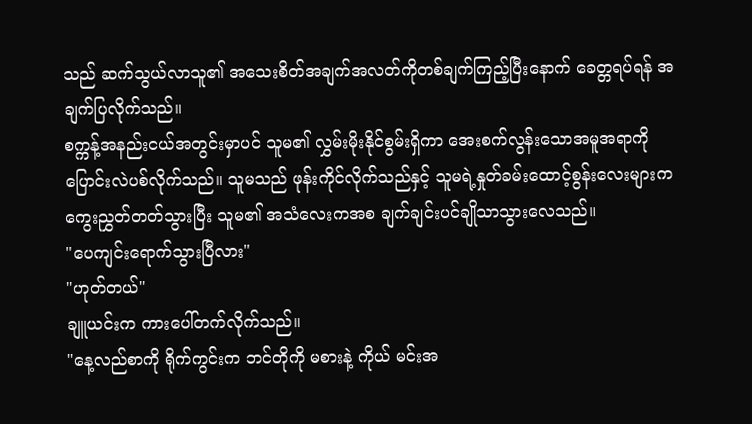သည် ဆက်သွယ်လာသူ၏ အသေးစိတ်အချက်အလတ်ကိုတစ်ချက်ကြည့်ပြီးနောက် ခေတ္တရပ်ရန် အချက်ပြလိုက်သည်။
စက္ကန့်အနည်းငယ်အတွင်းမှာပင် သူမ၏ လွှမ်းမိုးနိုင်စွမ်းရှိကာ အေးစက်လွန်းသောအမူအရာကို ပြောင်းလဲပစ်လိုက်သည်။ သူမသည် ဖုန်းကိုင်လိုက်သည်နှင့် သူမရဲ့နှုတ်ခမ်းထောင့်စွန်းလေးများက ကွေးညွှတ်တတ်သွားပြီး သူမ၏ အသံလေးကအစ ချက်ချင်းပင်ချိုသာသွားလေသည်။
"ပေကျင်းရောက်သွားပြီလား"
"ဟုတ်တယ်"
ချူယင်းက ကားပေါ်တက်လိုက်သည်။
"နေ့လည်စာကို ရိုက်ကွင်းက ဘင်တိုကို မစားနဲ့ ကိုယ် မင်းအ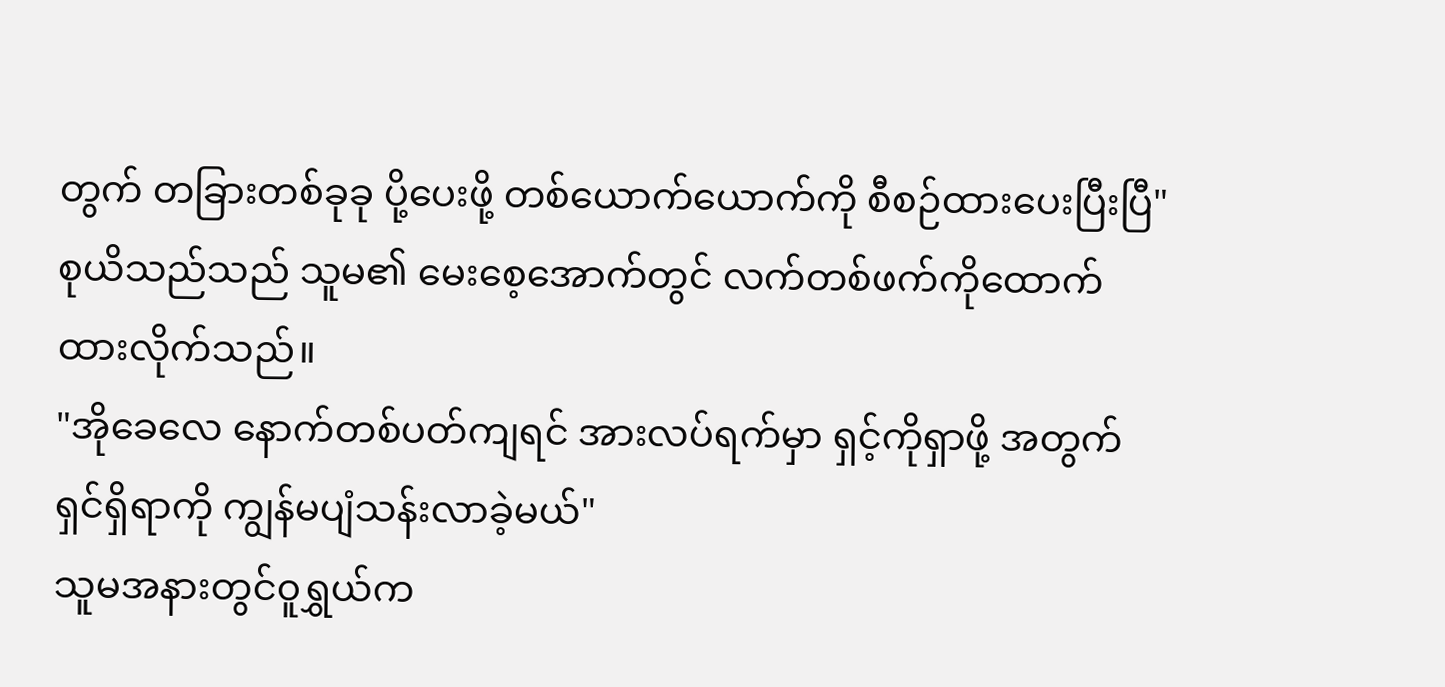တွက် တခြားတစ်ခုခု ပို့ပေးဖို့ တစ်ယောက်ယောက်ကို စီစဉ်ထားပေးပြီးပြီ"
စုယိသည်သည် သူမ၏ မေးစေ့အောက်တွင် လက်တစ်ဖက်ကိုထောက်ထားလိုက်သည်။
"အိုခေလေ နောက်တစ်ပတ်ကျရင် အားလပ်ရက်မှာ ရှင့်ကိုရှာဖို့ အတွက် ရှင်ရှိရာကို ကျွန်မပျံသန်းလာခဲ့မယ်"
သူမအနားတွင်၀ူရွှယ်က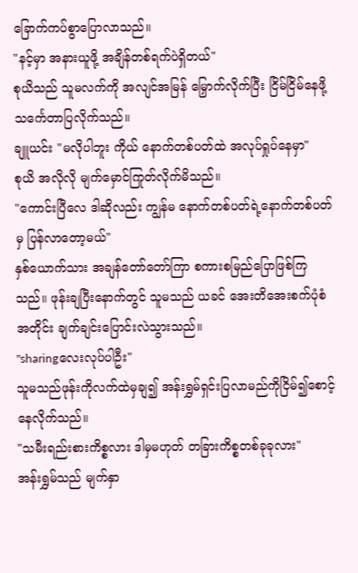ခြောက်ကပ်စွာပြောလာသည်။
"နင့်မှာ အနားယူဖို့ အချိန်တစ်ရက်ပဲရှိတယ်"
စုယိသည် သူမလက်ကို အလျင်အမြန် မြှောက်လိုက်ပြီး ငြိမ်ငြိမ်နေဖို့ သင်္ကေတာပြလိုက်သည်။
ချူယင်း "မလိုပါဘူး ကိုယ် နောက်တစ်ပတ်ထဲ အလုပ်ရှုပ်နေမှာ"
စုယိ အလိုလို မျက်မှောင်ကြုတ်လိုက်မိသည်။
"ကောင်းပြီလေ ဒါဆိုလည်း ကျွန်မ နောက်တစ်ပတ်ရဲ့နောက်တစ်ပတ်မှ ပြန်လာတော့မယ်"
နှစ်ယောက်သား အချန်တော်တော်ကြာ စကားစမြည်ပြောဖြစ်ကြသည်။ ဖုန်းချပြီးနောက်တွင် သူမသည် ယခင် အေးတိအေးစက်ပုံစံအတိုင်း ချက်ချင်းပြောင်းလဲသွားသည်။
"sharingလေးလုပ်ပါဦး"
သူမသည်ဖုန်းကိုလက်ထဲမှချ၍ အန်းရွှမ်ရှင်းပြလာမည်ကိုငြိမ်၍စောင့်နေလိုက်သည်။
"သမီးရည်းစားကိစ္စလား ဒါမှမဟုတ် တခြားကိစ္စတစ်ခုခုလား"
အန်းရွှမ်သည် မျက်နှာ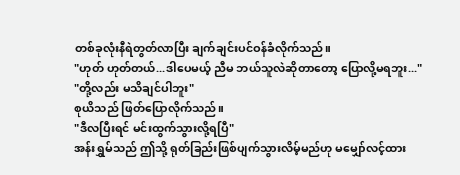တစ်ခုလုံးနီရဲတွတ်လာပြီး ချက်ချင်းပင်ဝန်ခံလိုက်သည်။
"ဟုတ် ဟုတ်တယ်...ဒါပေမယ့် ညီမ ဘယ်သူလဲဆိုတာတော့ ပြောလို့မရဘူး..."
"တို့လည်း မသိချင်ပါဘူး"
စုယိသည် ဖြတ်ပြောလိုက်သည်။
"ဒီလပြီးရင် မင်းထွက်သွားလို့ရပြီ"
အန်းရွှမ်သည် ဤသို့ ရုတ်ခြည်းဖြစ်ပျက်သွားလိမ့်မည်ဟု မမျှော်လင့်ထား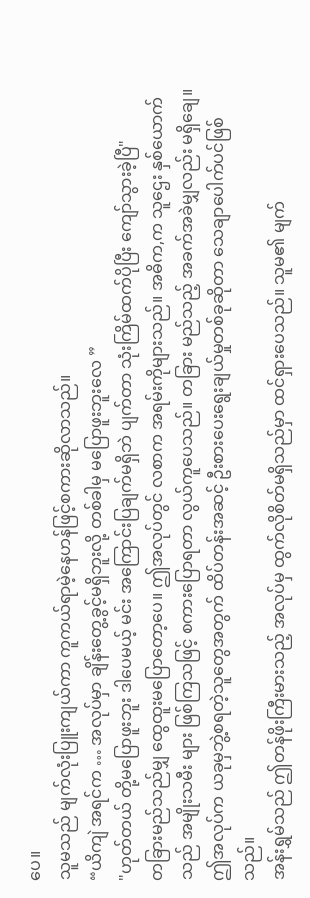ပေ။
သူမသည် မျက်လုံးပြူးကျယ်ကာ ကူကယ်ရာမဲ့နေဟန်ဖြင့်စကားဆိုလာသည်။
“ယိကျဲ အရင်က … အလုပ်မှာ ချိန်းတွေ့ခွင့်မရှိဘူးလို့ တစ်ခါမှ မပြောဖူးဘူးလေ ”
"ဟုတ်တယ် တို့မပြောဖူးဘူး ဒါပေမယ့် မင်း အကြောင်းပြချက်မရှိဘဲ ပျက်တာ သုံးကြိမ်ထက်ပိုပြီး ကျော်သွားခဲ့ပြီ"
တခြားမည်သည်မျှ ထွေထူးမပြောတော့ပေ။ ဤအလုပ်တွင် လစာက အရမ်းကိုများသည်။ အဓိက,က သူဌေး နှစ်ယောက် သည် အမျိုးသမီး များ ဖြစ်ကြသဖြင့် စကားပြောရတာ လွယ်ကူပေသည်။ တခြား မည်သည့် အခက်အခဲမျှလည်း မရှိချေ။ ဤအလုပ်က ယခုမှဘွဲ့စရတဲ့သူတွေအတွက် ထိပ်တန်းအဆင့် ဦးစားပေးရွေးချယ်မှုတစ်ခုဆိုတာ သေချာပေါက်ပင်ဖြစ်သည်။
အန်းရွှမ်သည် ဤတန်ဖိုးကြီးမားသည့် အလုပ်မှ ထွက်လိုစိတ်မရှိသည်မှာ ထင်ရှားပေသည်။ သူမ၏ မျက်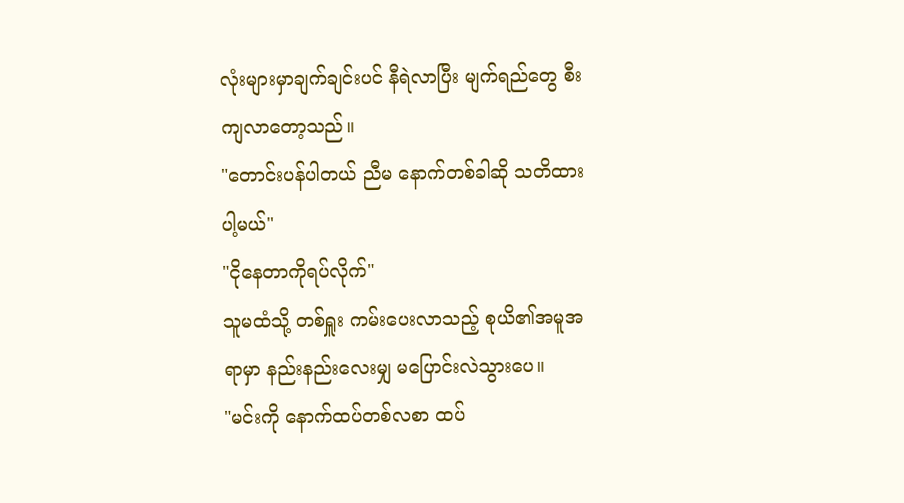လုံးများမှာချက်ချင်းပင် နီရဲလာပြီး မျက်ရည်တွေ စီးကျလာတော့သည်။
"တောင်းပန်ပါတယ် ညီမ နောက်တစ်ခါဆို သတိထားပါ့မယ်"
"ငိုနေတာကိုရပ်လိုက်"
သူမထံသို့ တစ်ရှူး ကမ်းပေးလာသည့် စုယိ၏အမူအရာမှာ နည်းနည်းလေးမျှ မပြောင်းလဲသွားပေ။
"မင်းကို နောက်ထပ်တစ်လစာ ထပ်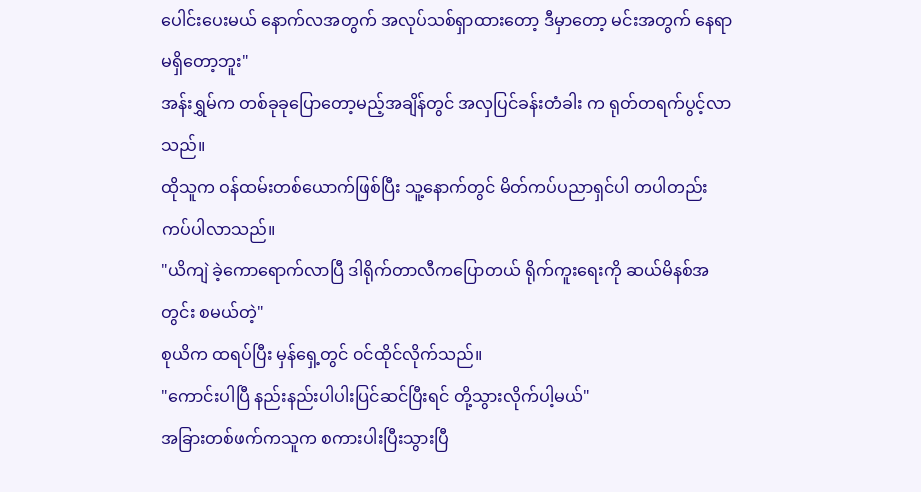ပေါင်းပေးမယ် နောက်လအတွက် အလုပ်သစ်ရှာထားတော့ ဒီမှာတော့ မင်းအတွက် နေရာမရှိတော့ဘူး"
အန်းရွှမ်က တစ်ခုခုပြောတော့မည့်အချိန်တွင် အလှပြင်ခန်းတံခါး က ရုတ်တရက်ပွင့်လာသည်။
ထိုသူက ဝန်ထမ်းတစ်ယောက်ဖြစ်ပြီး သူ့နောက်တွင် မိတ်ကပ်ပညာရှင်ပါ တပါတည်းကပ်ပါလာသည်။
"ယိကျဲ ခဲ့ကောရောက်လာပြီ ဒါရိုက်တာလီကပြောတယ် ရိုက်ကူးရေးကို ဆယ်မိနစ်အတွင်း စမယ်တဲ့"
စုယိက ထရပ်ပြီး မှန်ရှေ့တွင် ၀င်ထိုင်လိုက်သည်။
"ကောင်းပါပြီ နည်းနည်းပါပါးပြင်ဆင်ပြီးရင် တို့သွားလိုက်ပါ့မယ်"
အခြားတစ်ဖက်ကသူက စကားပါးပြီးသွားပြီ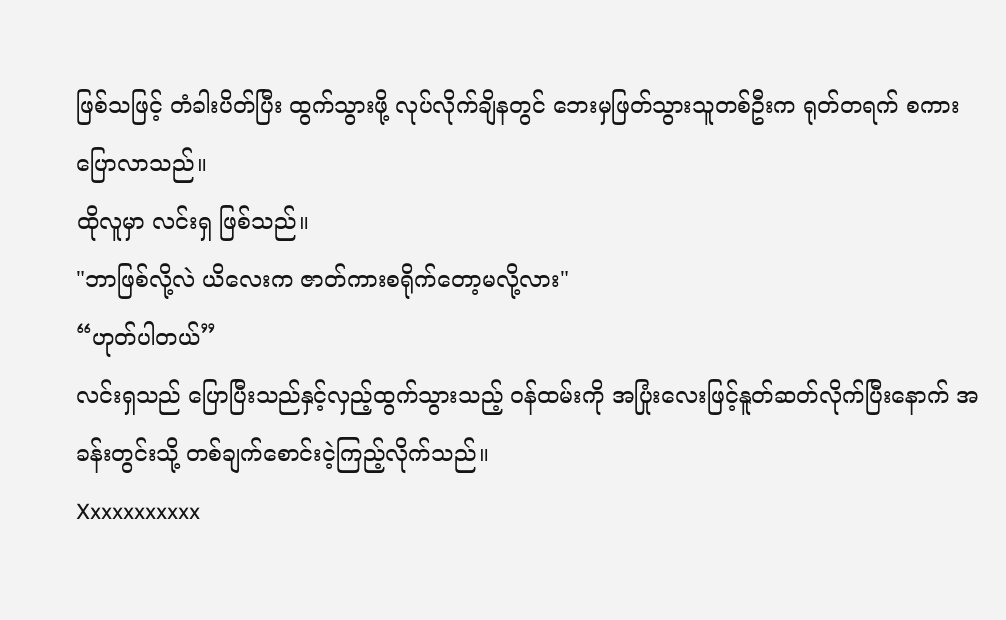ဖြစ်သဖြင့် တံခါးပိတ်ပြီး ထွက်သွားဖို့ လုပ်လိုက်ချိနတွင် ဘေးမှဖြတ်သွားသူတစ်ဦးက ရုတ်တရက် စကားပြောလာသည်။
ထိုလူမှာ လင်းရှ ဖြစ်သည်။
"ဘာဖြစ်လို့လဲ ယိလေးက ဇာတ်ကားစရိုက်တော့မလို့လား"
“ဟုတ်ပါတယ်”
လင်းရှသည် ပြောပြီးသည်နှင့်လှည့်ထွက်သွားသည့် ၀န်ထမ်းကို အပြုံးလေးဖြင့်နူတ်ဆတ်လိုက်ပြီးနောက် အခန်းတွင်းသို့ တစ်ချက်စောင်းငဲ့ကြည့်လိုက်သည်။
Xxxxxxxxxxx